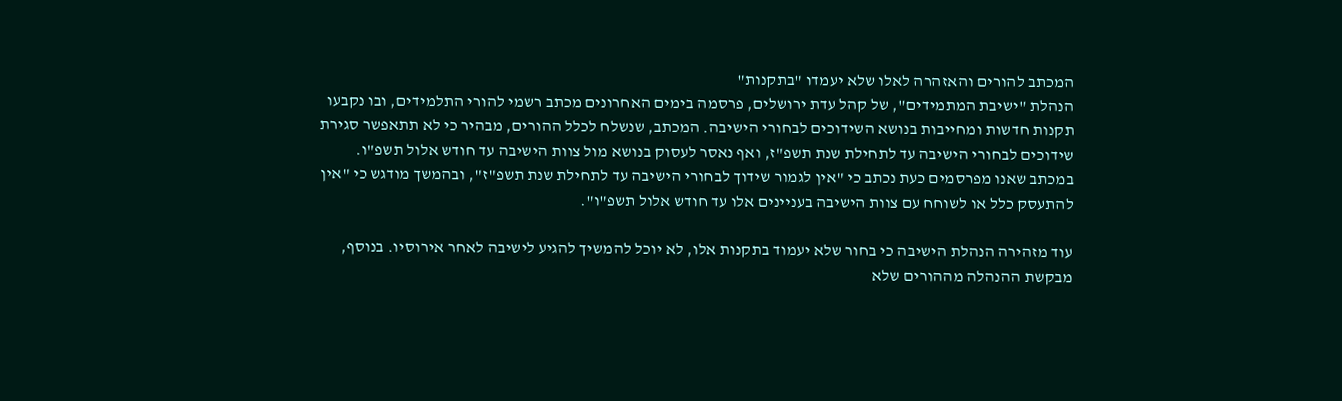המכתב להורים והאזהרה לאלו שלא יעמדו "בתקנות"
הנהלת "ישיבת המתמידים", של קהל עדת ירושלים, פרסמה בימים האחרונים מכתב רשמי להורי התלמידים, ובו נקבעו תקנות חדשות ומחייבות בנושא השידוכים לבחורי הישיבה. המכתב, שנשלח לכלל ההורים, מבהיר כי לא תתאפשר סגירת שידוכים לבחורי הישיבה עד לתחילת שנת תשפ"ז, ואף נאסר לעסוק בנושא מול צוות הישיבה עד חודש אלול תשפ"ו.
במכתב שאנו מפרסמים כעת נכתב כי "אין לגמור שידוך לבחורי הישיבה עד לתחילת שנת תשפ"ז", ובהמשך מודגש כי "אין להתעסק כלל או לשוחח עם צוות הישיבה בעניינים אלו עד חודש אלול תשפ"ו".

עוד מזהירה הנהלת הישיבה כי בחור שלא יעמוד בתקנות אלו, לא יוכל להמשיך להגיע לישיבה לאחר אירוסיו. בנוסף, מבקשת ההנהלה מההורים שלא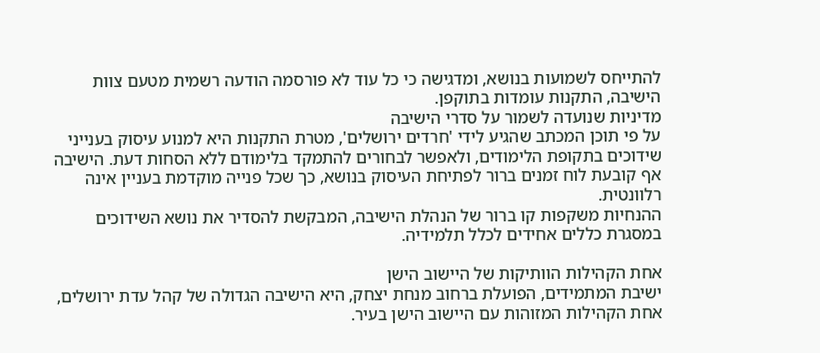להתייחס לשמועות בנושא, ומדגישה כי כל עוד לא פורסמה הודעה רשמית מטעם צוות הישיבה, התקנות עומדות בתוקפן.
מדיניות שנועדה לשמור על סדרי הישיבה
על פי תוכן המכתב שהגיע לידי 'חרדים ירושלים', מטרת התקנות היא למנוע עיסוק בענייני שידוכים בתקופת הלימודים, ולאפשר לבחורים להתמקד בלימודם ללא הסחות דעת. הישיבה אף קובעת לוח זמנים ברור לפתיחת העיסוק בנושא, כך שכל פנייה מוקדמת בעניין אינה רלוונטית.
ההנחיות משקפות קו ברור של הנהלת הישיבה, המבקשת להסדיר את נושא השידוכים במסגרת כללים אחידים לכלל תלמידיה.

אחת הקהילות הוותיקות של היישוב הישן
ישיבת המתמידים, הפועלת ברחוב מנחת יצחק, היא הישיבה הגדולה של קהל עדת ירושלים, אחת הקהילות המזוהות עם היישוב הישן בעיר.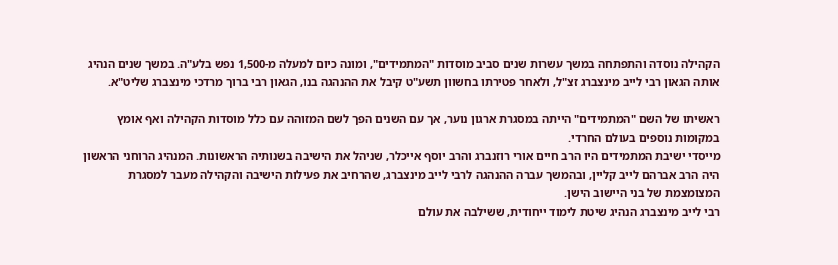הקהילה נוסדה והתפתחה במשך עשרות שנים סביב מוסדות "המתמידים", ומונה כיום למעלה מ-1,500 נפש בלע"ה. במשך שנים הנהיג אותה הגאון רבי לייב מינצברג זצ"ל, ולאחר פטירתו בחשוון תשע"ט קיבל את ההנהגה בנו, הגאון רבי ברוך מרדכי מינצברג שליט"א.

ראשיתו של השם "המתמידים" הייתה במסגרת ארגון נוער, אך עם השנים הפך לשם המזוהה עם כלל מוסדות הקהילה ואף אומץ במקומות נוספים בעולם החרדי.
מייסדי ישיבת המתמידים היו הרב חיים אורי רוזנברג והרב יוסף אייכלר, שניהל את הישיבה בשנותיה הראשונות. המנהיג הרוחני הראשון היה הרב אברהם לייב קליין, ובהמשך עברה ההנהגה לרבי לייב מינצברג, שהרחיב את פעילות הישיבה והקהילה מעבר למסגרת המצומצמת של בני היישוב הישן.
רבי לייב מינצברג הנהיג שיטת לימוד ייחודית, ששילבה את עולם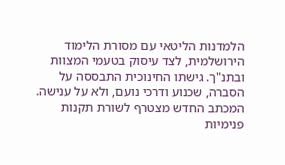הלמדנות הליטאי עם מסורת הלימוד הירושלמית, לצד עיסוק בטעמי המצוות ובתנ"ך. גישתו החינוכית התבססה על הסברה, שכנוע ודרכי נועם, ולא על ענישה.
המכתב החדש מצטרף לשורת תקנות פנימיות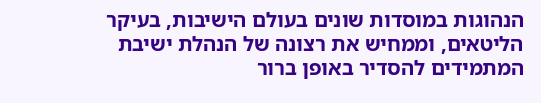הנהוגות במוסדות שונים בעולם הישיבות, בעיקר הליטאים, וממחיש את רצונה של הנהלת ישיבת המתמידים להסדיר באופן ברור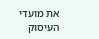את מועדי העיסוק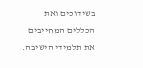בשידוכים ואת הכללים המחייבים את תלמידי הישיבה.